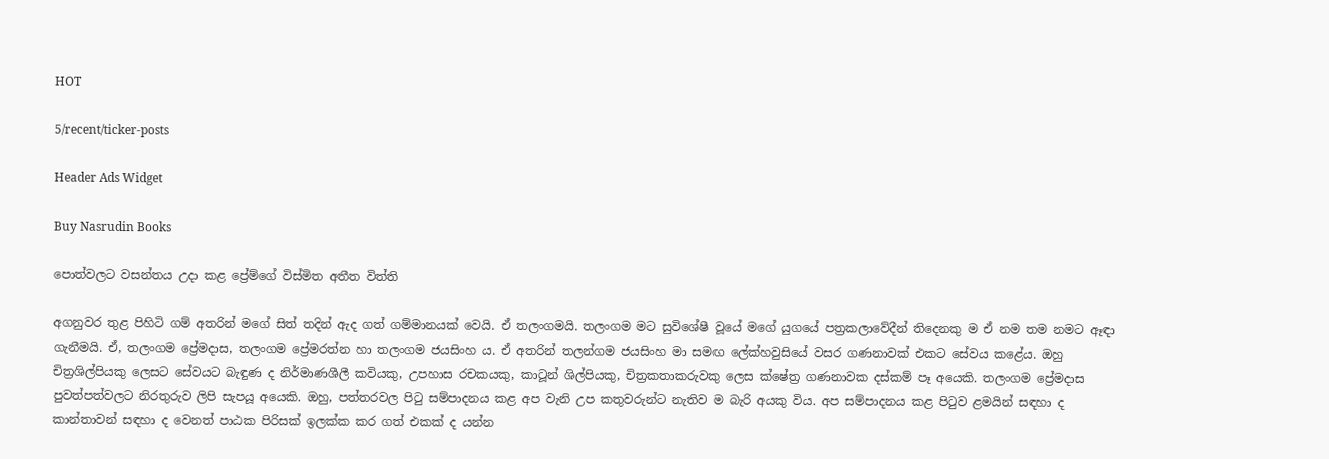HOT

5/recent/ticker-posts

Header Ads Widget

Buy Nasrudin Books

පොත්වලට වසන්තය උදා කළ ප්‍රේම්ගේ විස්මිත අතීත විත්ති

අගනුවර තුළ පිහිටි ගම් අතරින් මගේ සිත් තදින් ඇද ගත් ගම්මානයක් වෙයි. ඒ තලංගමයි. තලංගම මට සුවිශේෂී වූයේ මගේ යුගයේ පත්‍රකලාවේදීන් තිදෙනකු ම ඒ නම තම නමට ඈඳා ගැනීමයි. ඒ, තලංගම ප්‍රේමදාස, තලංගම ප්‍රේමරත්න හා තලංගම ජයසිංහ ය. ඒ අතරින් තලන්ගම ජයසිංහ මා සමඟ ලේක්හවුසියේ වසර ගණනාවක් එකට සේවය කළේය. ඔහු චිත්‍රශිල්පියකු ලෙසට සේවයට බැඳුණ ද නිර්මාණශීලී කවියකු, උපහාස රචකයකු, කාටූන් ‍ශිල්පියකු, චිත්‍රකතාකරුවකු ලෙස ක්ෂේත්‍ර ගණනාවක දස්කම් පෑ අයෙකි. තලංගම ප්‍රේමදාස පුවත්පත්වලට නිරතුරුව ලිපි සැපයූ අයෙකි. ඔහු, පත්තරවල පිටු සම්පාදනය කළ අප වැනි උප කතුවරුන්ට නැතිව ම බැරි අයකු විය. අප සම්පාදනය කළ පිටුව ළමයින් සඳහා ද කාන්තාවන් සඳහා ද වෙනත් පාඨක පිරිසක් ඉලක්ක කර ගත් එකක් ද යන්න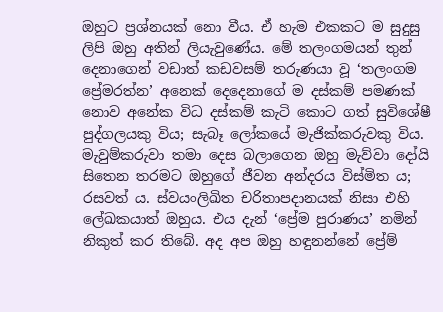ඔහුට ප්‍රශ්නයක් නො වීය. ඒ හැම එකකට ම සුදුසු ලිපි ඔහු අතින් ලියැවුණේය. මේ තලංගමයන් තුන් දෙනාගෙන් වඩාත් කඩවසම් තරුණයා වූ ‘තලංගම ප්‍රේමරත්න’ අනෙක් දෙදෙනාගේ ම දස්කම් පමණක් නොව අනේක විධ දස්කම් කැටි කොට ගත් සුවිශේෂී පුද්ගලයකු විය; සැබෑ ලෝකයේ මැජික්‍කරුවකු විය. මැවුම්කරුවා තමා දෙස බලාගෙන ඔහු මැව්වා දෝයි සිතෙන තරමට ඔහුගේ ජීවන අන්දරය විස්මිත ය; රසවත් ය. ස්වයංලිඛිත චරිතාපදානයක් නිසා එහි ලේඛකයාත් ඔහුය. එය දැන් ‘ප්‍රේම පුරාණය’ නමින් නිකුත් කර තිබේ. අද අප ඔහු හඳුනන්නේ ප්‍රේම්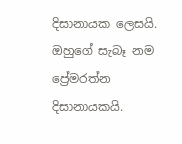දිසානායක ලෙසයි. ඔහුගේ සැබෑ නම ප්‍රේමරත්න දිසානායකයි.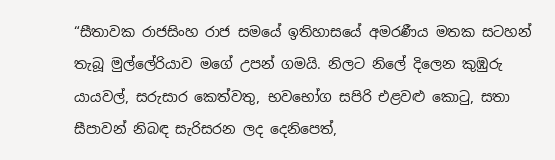“සීතාවක රාජසිංහ රාජ සමයේ ඉතිහාසයේ අමරණීය මතක සටහන් තැබූ මුල්ලේරියාව මගේ උපන් ගමයි. නිලට නිලේ දිලෙන කුඹුරු යායවල්, සරුසාර කෙත්වතු, භවභෝග සපිරි එළවළු කොටු, සතා සීපාවන් නිබඳ සැරිසරන ලද දෙනිපෙත්,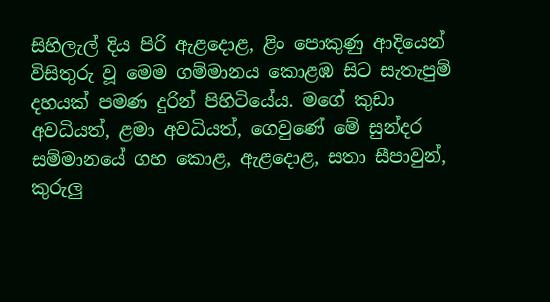සිහිලැල් දිය පිරි ඇළදොළ, ළිං පොකුණු ආදියෙන් විසිතුරු වූ මෙම ගම්මානය කොළඹ සිට සැතැපුම් දහයක් පමණ දුරින් පිහිටියේය. මගේ කුඩා අවධියත්, ළමා අවධියත්, ගෙවුණේ මේ සුන්දර සම්මානයේ ගහ කොළ, ඇළදොළ, සතා සීපාවුන්, කුරුලු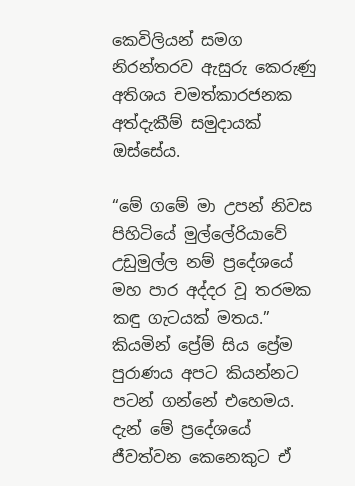කෙවිලියන් සමග නිරන්තරව ඇසුරු කෙරුණු අතිශය චමත්කාරජනක අත්දැකීම් සමුදායක් ඔස්සේය.

“මේ ගමේ මා උපන් නිවස පිහිටියේ මුල්ලේරියාවේ උඩුමුල්ල නම් ප්‍රදේශයේ මහ පාර අද්දර වූ තරමක කඳු ගැටයක් මතය.” කියමින් ප්‍රේම් සිය ප්‍රේම පුරාණය අපට කියන්නට පටන් ගන්නේ එහෙමය. දැන් මේ ප්‍රදේශයේ ජීවත්වන කෙනෙකුට ඒ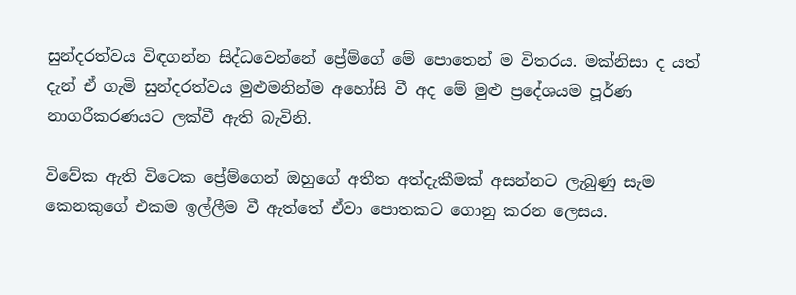සුන්දරත්වය විඳගන්න සිද්ධවෙන්නේ ප්‍රේම්ගේ මේ පොතෙන් ම විතරය. මක්නිසා ද යත් දැන් ඒ ගැමි සුන්දරත්වය මුළුමනින්ම අහෝසි වී අද මේ මුළු ප්‍රදේශයම පූර්ණ නාගරීකරණයට ලක්වී ඇති බැවිනි.

විවේක ඇති විටෙක ප්‍රේම්ගෙන් ඔහුගේ අතීත අත්දැකීමක් අසන්නට ලැබුණු සැම කෙනකුගේ එකම ඉල්ලීම වී ඇත්තේ ඒවා පොතකට ගොනු කරන ලෙසය.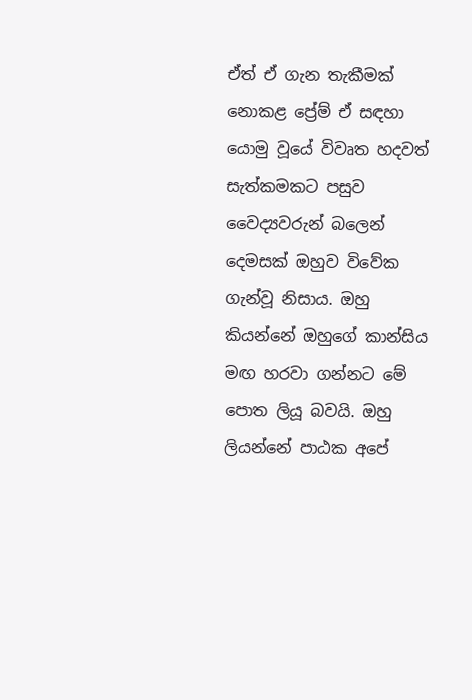ඒත් ඒ ගැන තැකීමක් නොකළ ප්‍රේම් ඒ සඳහා යොමු වූයේ විවෘත හදවත් සැත්කමකට පසුව වෛද්‍යවරුන් බලෙන් දෙමසක් ඔහුව විවේක ගැන්වූ නිසාය. ඔහු කියන්නේ ඔහුගේ කාන්සිය මඟ හරවා ගන්නට මේ පොත ලියූ බවයි. ඔහු ලියන්නේ පාඨක අපේ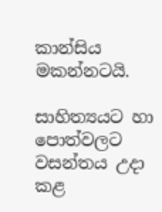කාන්සිය මකන්නටයි.

සාහිත්‍යයට හා පොත්වලට වසන්තය උදා කළ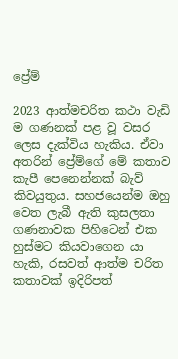ප්‍රේම්

2023 ආත්මචරිත කථා වැඩි ම ගණනක් පළ වූ වසර ලෙස දැක්විය හැකිය. ඒවා අතරින් ප්‍රේම්ගේ මේ කතාව කැපී පෙනෙන්නක් බැව් කිවයුතුය. සහජයෙන්ම ඔහු වෙත ලැබී ඇති කුසලතා ගණනාවක පිහිටෙන් එක හුස්මට කියවාගෙන යා හැකි, රසවත් ආත්ම චරිත කතාවක් ඉදිරිපත්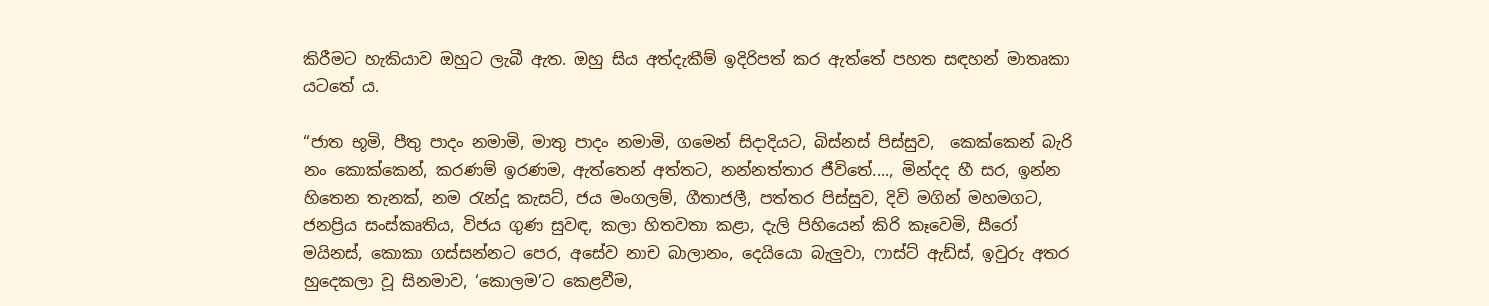කිරීමට හැකියාව ඔහුට ලැබී ඇත. ඔහු සිය අත්දැකීම් ඉදිරිපත් කර ඇත්තේ පහත සඳහන් මාතෘකා යටතේ ය.

“ජාත භූමි, පීතු පාදං නමාමි, මාතු පාදං නමාමි, ගමෙන් සිදාදියට, බිස්නස් පිස්සුව,  කෙක්කෙන් බැරි නං කොක්කෙන්, කරණම් ඉරණම, ඇත්තෙන් අත්තට, නන්නත්තාර ජීවිතේ...., මින්දද හී සර, ඉන්න හිතෙන තැනක්, නම රැන්දූ කැසට්, ජය මංගලම්, ගීතාජලී, පත්තර පිස්සුව, දිවි මගින් මහමගට, ජනප්‍රිය සංස්කෘතිය, විජය ගුණ සුවඳ, කලා හිතවතා කළා, දැලි පිහියෙන් කිරි කෑවෙමි, සීරෝ මයිනස්, කොකා ගස්සන්නට පෙර, අසේව නාච බාලානං, දෙයියො බැලුවා, ෆාස්ට් ඇඩ්ස්, ඉවුරු අතර හුදෙකලා වූ සිනමාව, ‘කොලම’ට කෙළවීම,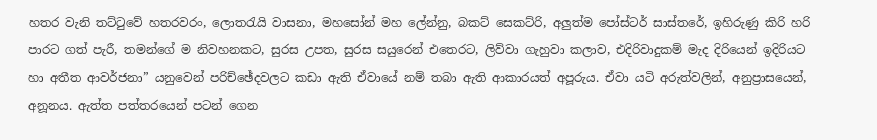හතර වැනි තට්ටුවේ හතරවරං, ලොතරැයි වාසනා, මහසෝන් මහ ලේන්නු, බකට් සෙකට්රි, අලුත්ම පෝස්ටර් සාස්තරේ, ඉහිරුණු කිරි හරි පාරට ගත් පැරී, තමන්ගේ ම නිවහනකට, සුරස උපත, සුරස සයුරෙන් එතෙරට, ලිව්වා ගැහුවා කලාව, එදිරිවාදුකම් මැද දිරියෙන් ඉදිරියට හා අතීත ආවර්ජනා” යනුවෙන් පරිච්ඡේදවලට කඩා ඇති ඒවායේ නම් තබා ඇති ආකාරයත් අපූරුය. ඒවා යටි අරුත්වලින්, අනුප්‍රාසයෙන්, අනූනය. ඇත්ත පත්තරයෙන් පටන් ගෙන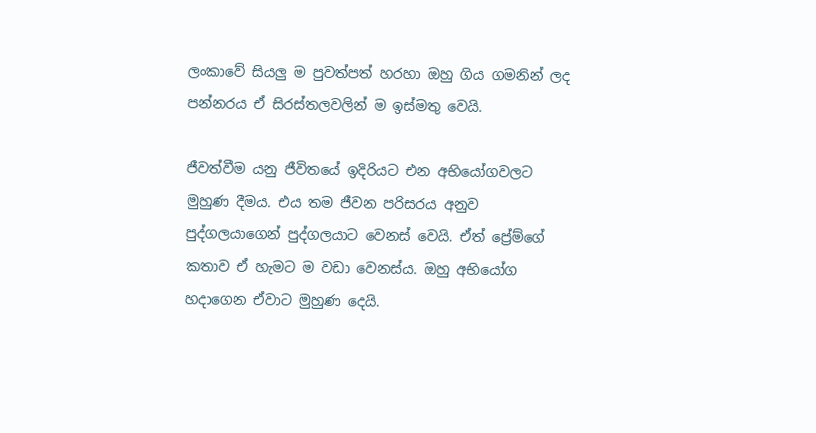ලංකාවේ සියලු ම පුවත්පත් හරහා ඔහු ගිය ගමනින් ලද පන්නරය ඒ සිරස්තලවලින් ම ඉස්මතු වෙයි.

ජීවත්වීම යනු ජීවිතයේ ඉදිරියට එන අභියෝගවලට මුහුණ දීමය. එය තම ජීවන පරිසරය අනුව පුද්ගලයාගෙන් පුද්ගලයාට වෙනස් වෙයි. ඒත් ප්‍රේම්ගේ කතාව ඒ හැමට ම වඩා වෙනස්ය. ඔහු අභියෝග හදා‍ගෙන ඒවාට මුහුණ දෙයි.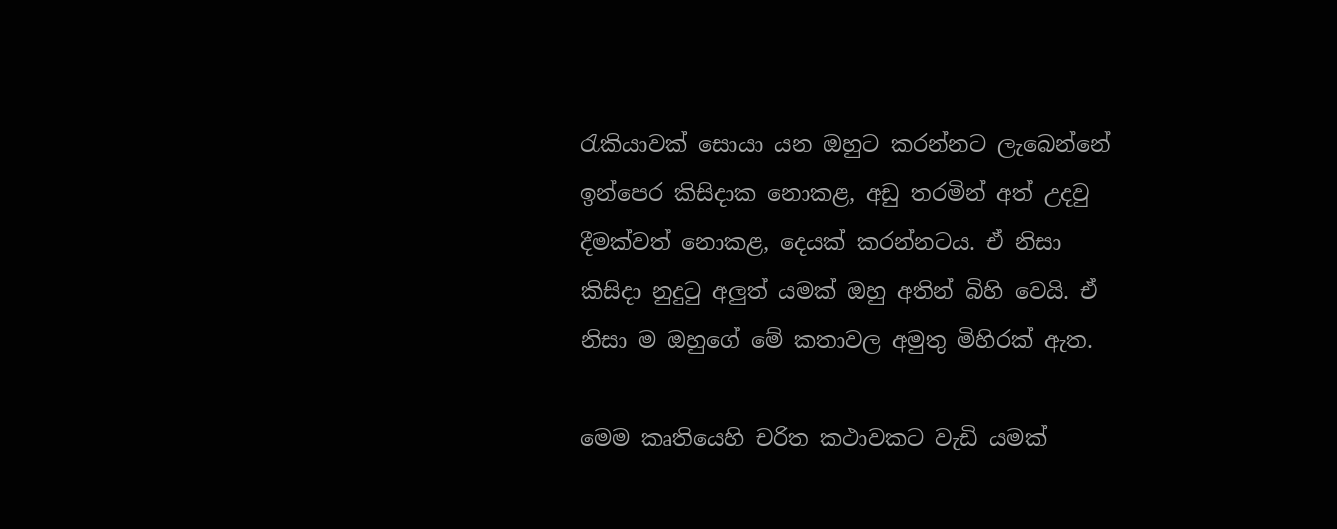රැකියාවක් සොයා යන ඔහුට කරන්නට ලැබෙන්නේ ඉන්පෙර කිසිදාක නොකළ, අඩු තරමින් අත් උදවු දීමක්වත් නොකළ, දෙයක් කරන්නටය. ඒ නිසා කිසිදා නුදුටු අලුත් යමක් ඔහු අතින් බිහි වෙයි. ඒ නිසා ම ඔහුගේ මේ කතාවල අමුතු මිහිරක් ඇත.

මෙම කෘතියෙහි චරිත කථාවකට වැඩි යමක්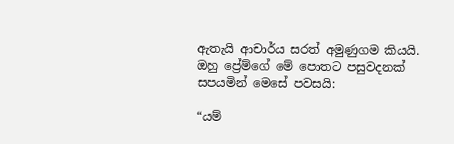ඇතැයි ආචාර්ය සරත් අමුණුගම කියයි. ඔහු ප්‍රේම්ගේ මේ පොතට පසුවදනක් සපයමින් මෙසේ පවසයි:

“යම්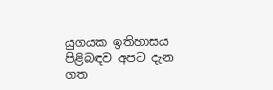යුගයක ඉතිහාසය පිළිබඳව අපට දැන ගත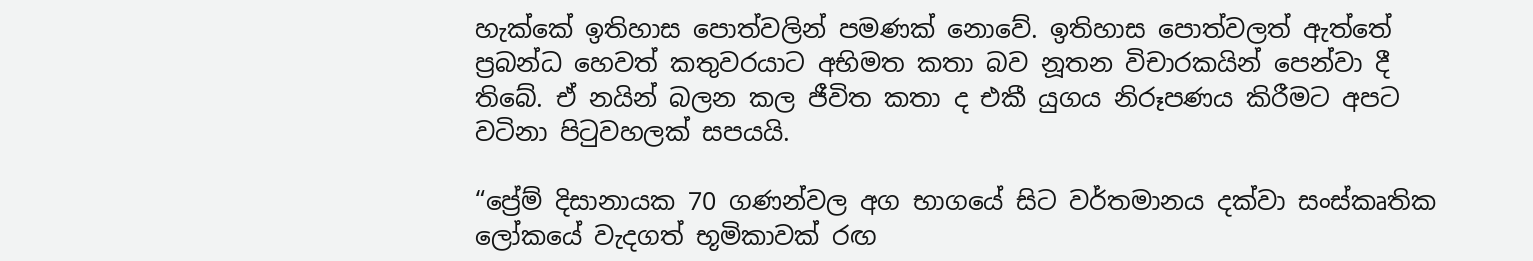හැක්කේ ඉතිහාස පොත්වලින් පමණක් නොවේ. ඉතිහාස පොත්වලත් ඇත්තේ ප්‍රබන්ධ හෙවත් කතුවරයාට අභිමත කතා බව නූතන විචාරකයින් පෙන්වා දී තිබේ. ඒ නයින් බලන කල ජීවිත කතා ද එකී යුගය නිරූපණය කිරීමට අපට වටිනා පිටුවහලක් සපයයි.

“ප්‍රේම් දිසානායක 70 ගණන්වල අග භාගයේ සිට වර්තමානය දක්වා සංස්කෘතික ලෝකයේ වැදගත් භූමිකාවක් රඟ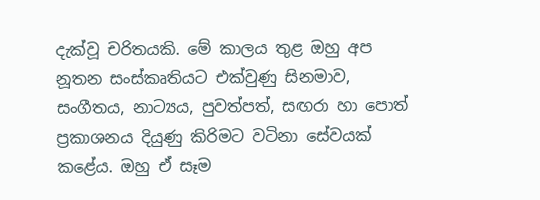දැක්වූ චරිතයකි. මේ කාලය තුළ ඔහු අප නූතන සංස්කෘතියට එක්වුණු සිනමාව, සංගීතය, නාට්‍යය, පුවත්පත්, සඟරා ‍හා පොත් ප්‍රකාශනය දියුණු කිරිමට වටිනා සේවයක් කළේය. ඔහු ඒ සෑම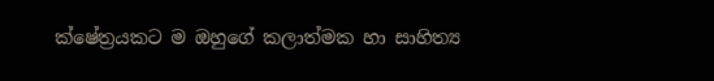ක්ෂේත්‍රයකට ම ඔහුගේ කලාත්මක හා සාහිත්‍ය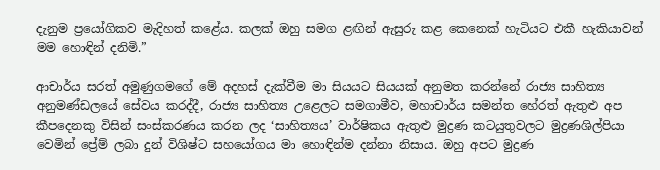දැනුම ප්‍රයෝගිකව මැදිහත් කළේය. කලක් ඔහු සමග ළඟින් ඇසුරු කළ කෙනෙක් හැටියට එකී හැකියාවන් මම හොඳින් දනිමි.”

ආචාර්ය සරත් අමුණුගම‍ගේ මේ අදහස් දැක්වීම මා සියයට සියයක් අනුමත කරන්නේ රාජ්‍ය සාහිත්‍ය අනුමණ්ඩලයේ සේවය කරද්දී, රාජ්‍ය සාහිත්‍ය උළෙලට සමගාමීව, මහාචාර්ය සමන්ත හේරත් ඇතුළු අප කීපදෙනකු විසින් සංස්කරණය කරන ලද ‘සාහිත්‍යය’ වාර්ෂිකය ඇතුළු මුද්‍රණ කටයුතුවලට මුද්‍රණශිල්පියා වෙමින් ප්‍රේම් ලබා දුන් විශිෂ්ට සහයෝගය මා හොඳින්ම දන්නා නිසාය. ඔහු අපට මුද්‍රණ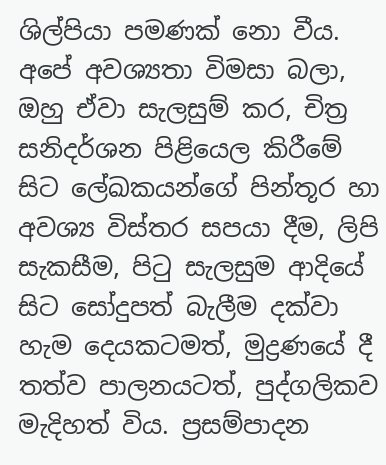ශිල්පියා පමණක් නො වීය. අපේ අවශ්‍යතා විමසා බලා, ඔහු ඒවා සැලසුම් කර, චිත්‍ර සනිදර්ශන පිළියෙල කිරීමේ සිට ලේඛකයන්ගේ පින්තූර හා අවශ්‍ය විස්තර සපයා දීම, ලිපි සැකසීම, පිටු සැලසුම ආදියේ සිට සෝදුපත් බැලීම දක්වා හැම දෙයකටමත්, මුද්‍රණයේ දී තත්ව පාලනයටත්, පුද්ගලිකව මැදිහත් විය. ප්‍රසම්පාදන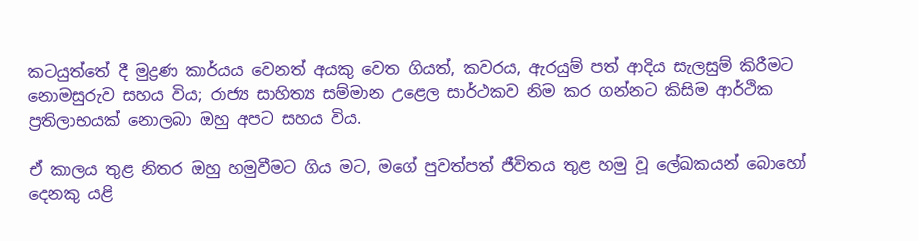කටයුත්තේ දී මුද්‍රණ කාර්යය වෙනත් අයකු වෙත ගියත්, කවරය, ඇරයුම් පත් ආදිය සැලසුම් කිරීමට නොමසුරුව සහය විය; රාජ්‍ය සාහිත්‍ය සම්මාන උළෙල සාර්ථකව නිම කර ගන්නට කිසිම ආර්ථික ප්‍රතිලාභයක් නොලබා ඔහු අපට සහය විය.

ඒ කාලය තුළ නිතර ඔහු හමුවීමට ගිය මට, මගේ පුවත්පත් ජීවිතය තුළ හමු වූ ලේඛකයන් බොහෝ දෙනකු යළි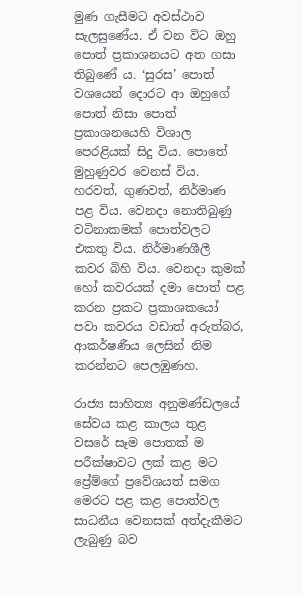මුණ ගැසීමට අවස්ථාව සැලසුණේය. ඒ වන විට ඔහු පොත් ප්‍රකාශනයට අත ගසා තිබුණේ ය. ‘සුරස’ පොත් වශයෙන් දොරට ආ ඔහුගේ පොත් නිසා ‍පොත් ප්‍රකාශනයෙහි විශාල පෙරළියක් සිදු විය. පොතේ මුහුණුවර වෙනස් විය. හරවත්, ගුණවත්, නිර්මාණ පළ විය. වෙනදා නොතිබුණු වටිනාකමක් පොත්වලට එකතු විය. නිර්මාණශීලී කවර බිහි විය. වෙනදා කුමක් හෝ කවරයක් දමා පොත් පළ කරන ප්‍රකට ප්‍රකාශකයෝ පවා කවරය වඩාත් අරුත්බර, ආකර්ෂණීය ලෙසින් නිම කරන්නට පෙලඹුණහ.

රාජ්‍ය සාහිත්‍ය අනුමණ්ඩලයේ සේවය කළ කාලය තුළ වසරේ සෑම පොතක් ම පරීක්ෂාවට ලක් කළ මට ප්‍රේම්ගේ ප්‍රවේශයත් සමග මෙරට පළ කළ පොත්වල සාධනීය වෙනසක් අත්දැකීමට ලැබුණු බව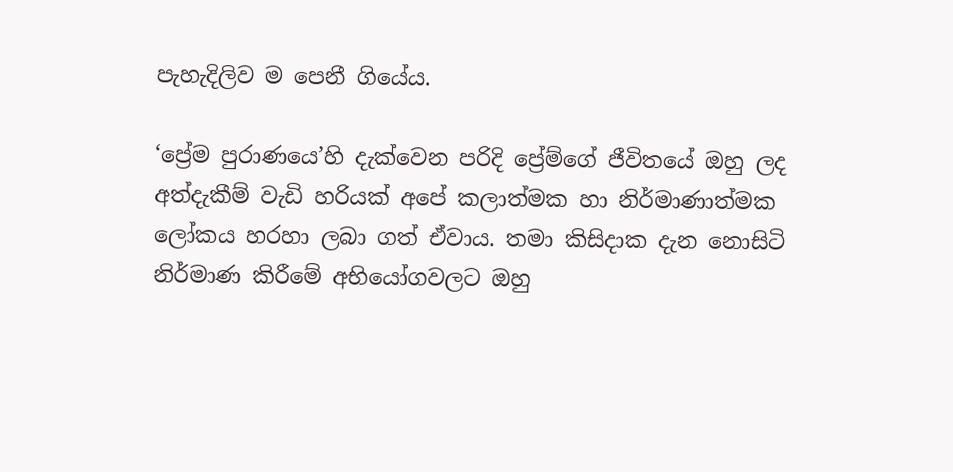පැහැදිලිව ම පෙනී ගියේය.

‘ප්‍රේම පුරාණයෙ’හි දැක්වෙන පරිදි ප්‍රේම්ගේ ජීවිතයේ ඔහු ලද අත්දැකීම් වැඩි හරියක් අපේ කලාත්මක හා නිර්මාණාත්මක ලෝකය හරහා ලබා ගත් ඒවාය. තමා කිසිදාක දැන නොසිටි නිර්මාණ කිරීමේ අභියෝගවලට ඔහු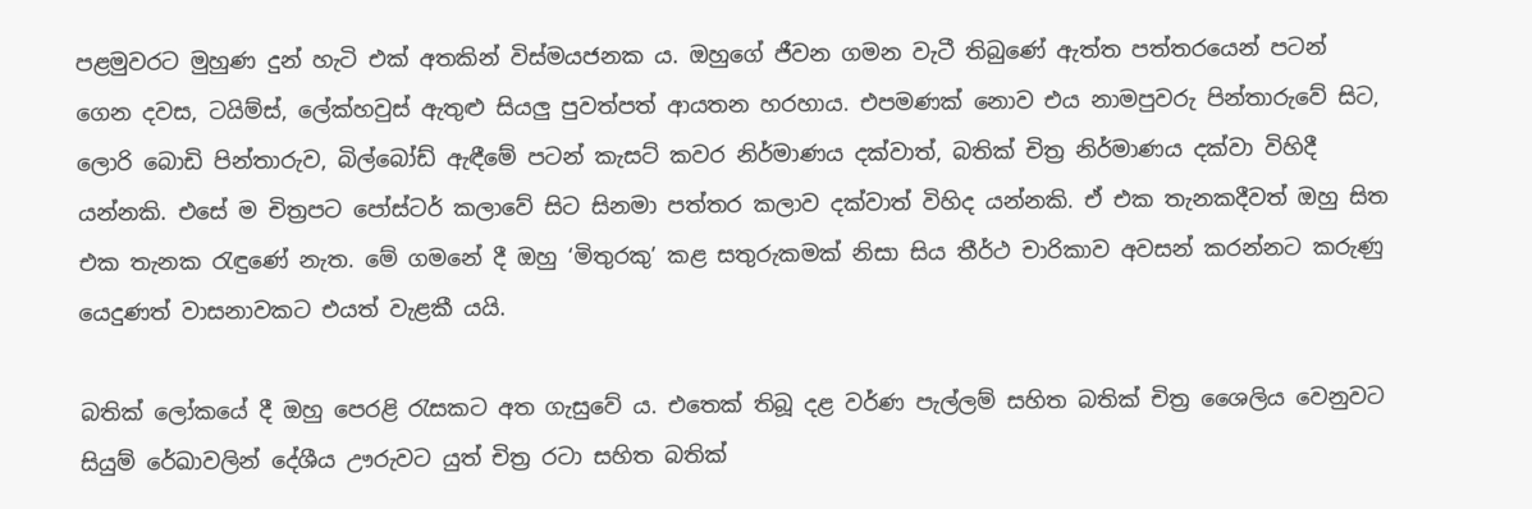පළමුවරට මුහුණ දුන් හැටි එක් අතකින් විස්මයජනක ය. ඔහුගේ ජීවන ගමන වැටී තිබුණේ ඇත්ත පත්තරයෙන් පටන් ගෙන දවස, ටයිම්ස්, ලේක්හවුස් ඇතුළු සියලු පුවත්පත් ආයතන හරහාය. එපමණක් නොව එය නාමපුවරු පින්තාරුවේ සිට, ලොරි බොඩි පින්තාරුව, බිල්බෝඩ් ඇඳීමේ පටන් කැසට් කවර නිර්මාණය දක්වාත්, බතික් චිත්‍ර නිර්මාණය දක්වා විහිදී යන්නකි. එසේ ම චිත්‍රපට පෝස්ටර් කලාවේ සිට සිනමා පත්තර කලාව දක්වාත් විහිද යන්නකි. ඒ එක තැනකදීවත් ඔහු සිත එක තැනක රැඳුණේ නැත. මේ ගමනේ දී ඔහු ‘මිතුරකු’ කළ සතුරුකමක් නිසා සිය තීර්ථ චාරිකාව අවසන් කරන්නට කරුණු යෙදුණත් වාසනාවකට එයත් වැළකී යයි.

බතික් ලෝකයේ දී ඔහු පෙරළි රැසකට අත ගැසුවේ ය. එතෙක් තිබූ දළ වර්ණ පැල්ලම් සහිත බතික් චිත්‍ර ශෛලිය වෙනුවට සියුම් රේඛාවලින් දේශීය ඌරුවට යුත් චිත්‍ර රටා සහිත බතික්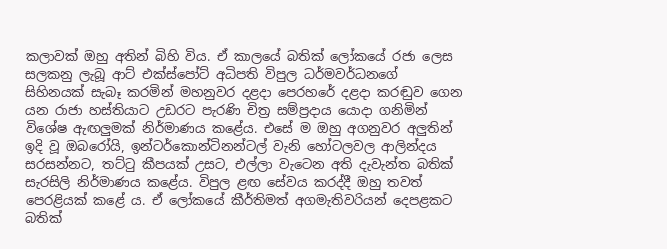කලාවක් ඔහු අතින් බිහි විය. ඒ කාලයේ බතික් ලෝකයේ රජා ලෙස සලකනු ලැබූ ආට් එක්ස්පෝට් අධිපති විපුල ධර්මවර්ධනගේ සිහිනයක් සැබෑ කරමින් මහනුවර දළදා පෙරහරේ දළදා කරඬුව ගෙන යන රාජා හස්තියාට උඩරට පැරණි චිත්‍ර සම්ප්‍රදාය යොදා ගනිමින් විශේෂ ඇඟලුමක් නිර්මාණය කළේය. එසේ ම ඔහු අගනුවර අලුතින් ඉදි වූ ඔබරෝයි, ඉන්ටර්කොන්ටිනන්ටල් වැනි හෝටලවල ආලින්දය සරසන්නට, තට්ටු කීපයක් උසට, එල්ලා වැටෙන අති දැවැන්ත බතික් සැරසිලි නිර්මාණය කළේය. විපුල ළඟ සේවය කරද්දී ඔහු තවත් පෙරළියක් කළේ ය. ඒ ලෝකයේ කීර්තිමත් අගමැතිවරියන් දෙපළකට බතික්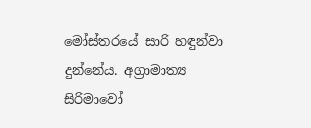මෝස්තරයේ සාරි හඳුන්වා දු‍න්නේය. අග්‍රාමාත්‍ය සිරිමාවෝ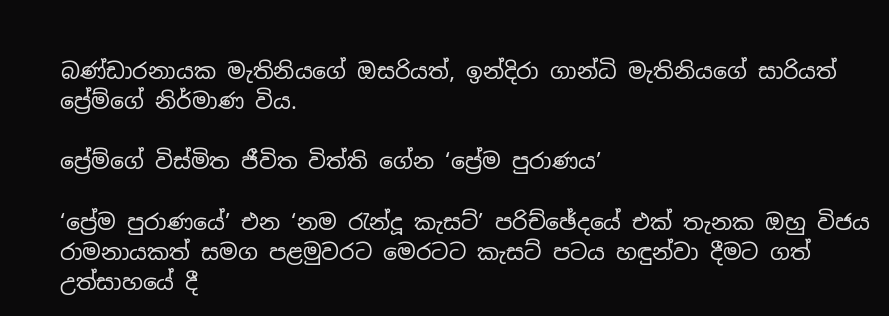බණ්ඩාරනායක මැතිනියගේ ඔසරියත්, ඉන්දිරා ගාන්ධි මැතිනියගේ සාරියත් ප්‍රේම්ගේ නිර්මාණ විය.

ප්‍රේම්ගේ විස්මිත ජීවිත විත්ති ගේන ‘ප්‍රේම පුරාණය’

‘ප්‍රේම පුරාණයේ’ එන ‘නම රැන්දූ කැසට්’ පරිච්ඡේදයේ එක් තැනක ඔහු විජය රාමනායකත් සමග පළමුවරට මෙරටට කැසට් පටය හඳුන්වා දීමට ගත් උත්සාහයේ දී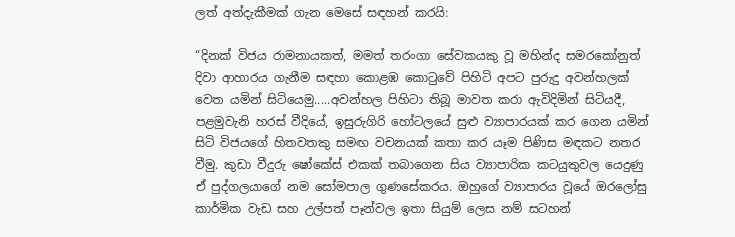ලත් අත්දැකීමක් ගැන මෙසේ සඳහන් කරයි:

“දිනක් විජය රාමනායකත්, මමත් තරංගා සේවකයකු වූ මහින්ද සමරකෝනුත් දිවා ආහාරය ගැනීම සඳහා කොළඹ කොටුවේ පිහිටි අපට පුරුදු අවන්හලක් වෙත යමින් සිටියෙමු.....අවන්හල පිහිටා තිබූ මාවත කරා ඇවිදිමින් සිටියදී, පළමුවැනි හරස් වීදියේ, ඉසුරුගිරි හෝටලයේ සුළු ව්‍යාපාරයක් කර ගෙන යමින් සිටි විජයගේ හිතවතකු සමඟ වචනයක් කතා කර යෑම පිණිස මඳකට නතර වීමු. කුඩා වීදුරු ෂෝකේස් එකක් තබාගෙන සිය ව්‍යාපාරික කටයුතුවල යෙදුණු ඒ පුද්ගලයාගේ නම සෝමපාල ගුණසේකරය. ඔහුගේ ව්‍යාපාරය වූයේ ඔරලෝසු කාර්මික වැඩ සහ උල්පත් පෑන්වල ඉතා සියුම් ලෙස නම් සටහන්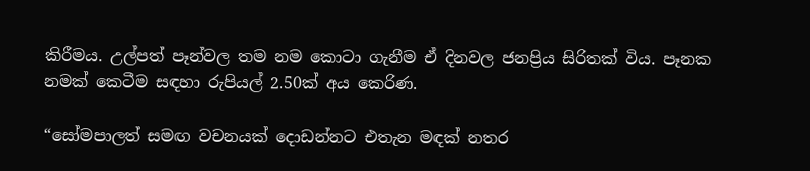කිරීමය. උල්පත් පෑන්වල තම නම කොටා ගැනීම ඒ දිනවල ජනප්‍රිය සිරිතක් විය. පෑනක නමක් කෙටීම සඳහා රුපියල් 2.50ක් අය කෙරිණ.

“සෝමපාලත් සමඟ වචනයක් ‍දොඩන්නට එතැන මඳක් නතර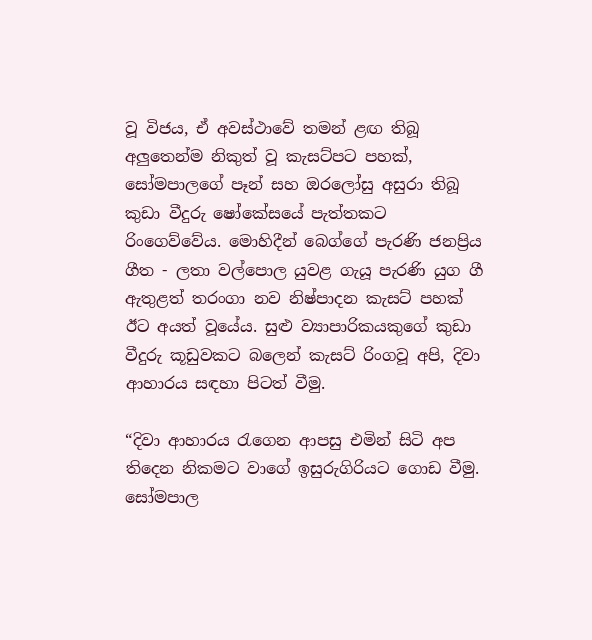වූ විජය, ඒ අවස්ථාවේ තමන් ළඟ තිබූ අලුතෙන්ම නිකුත් වූ කැසට්පට පහක්, සෝමපාලගේ පෑන් සහ ඔරලෝසු අසුරා තිබූ කුඩා වීදුරු ෂෝකේසයේ පැත්තකට රිංගෙව්වේය. මොහිදීන් බෙග්ගේ පැරණි ජනප්‍රිය ගීත - ලතා වල්පොල යුවළ ගැයූ පැරණි යුග ගී ඇතුළත් තරංගා නව නිෂ්පාදන කැසට් පහක් ඊට අයත් වූයේය. සුළු ව්‍යාපාරිකයකුගේ කුඩා වීදුරු කූඩුවකට බලෙන් කැසට් රිංගවූ අපි, දිවා ආහාරය සඳහා පිටත් වීමු.

“දිවා ආහාරය රැගෙන ආපසු එමින් සිටි අප තිදෙන නිකමට වාගේ ඉසුරුගිරියට ගොඩ වීමු. සෝමපාල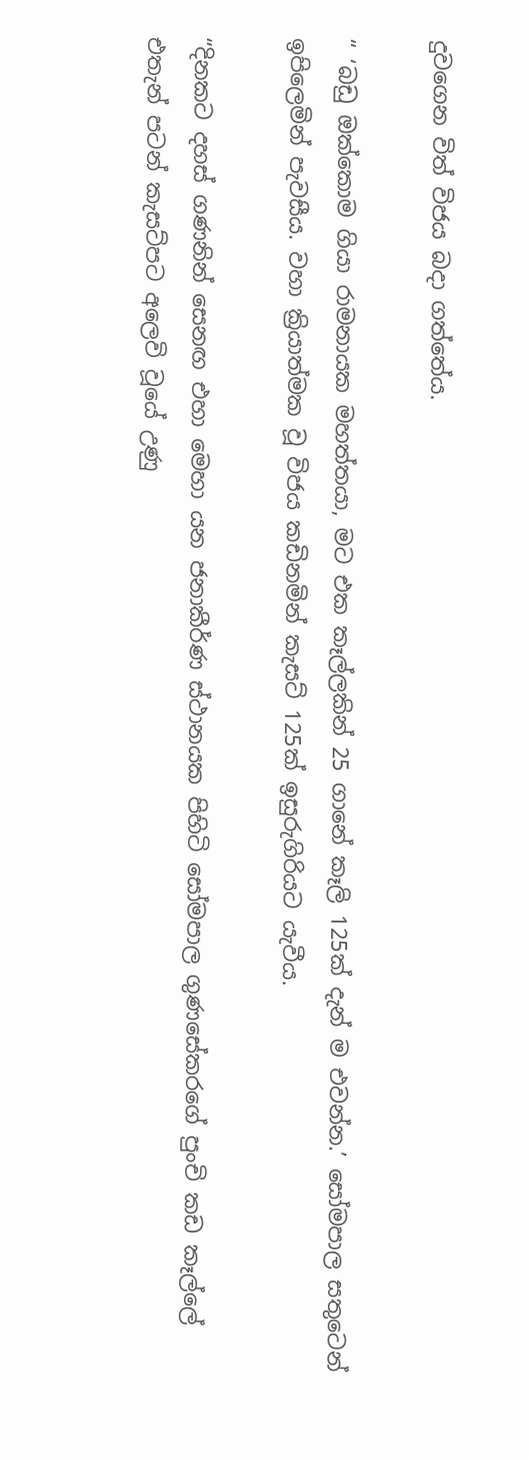දුවගෙන විත් විජය බදා ගත්තේය.

“ ‘බඩු ඔක්කොම ගියා රාමනායක මහත්තයා, මට එක කෑල්ලකින් 25 ගානේ කෑලි 125ක් දැන් ම එවන්න.’ සෝමපාල සතුටෙන් ඉපිලෙමින් පැවසීය. වහා ක්‍රියාත්මක වූ විජය කඩිනමින් කැසට් 125ක් ඉසුරුගිරියට යැවීය.

“දිනකට දහස් ගණනින් සෙනඟ එහා මෙහා යන ජනාකීර්ණ ස්ථානයක පිහිටි සෝමපාල ගුණසේකරගේ පුංචි කඩ කෑල්ලේ එතැන් පටන් කැසට්පට අලෙවි වූයේ උණු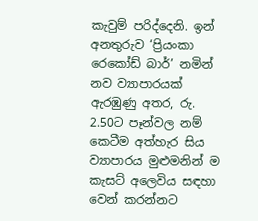කැවුම් පරිද්දෙනි. ඉන් අනතුරුව ‘ප්‍රියංකා රෙකෝඩ් බාර්’ නමින් නව ව්‍යාපාරයක් ඇරඹුණු අතර, රු. 2.50ට පෑන්වල නම් කෙටීම අත්හැර සිය ව්‍යාපාරය මුළුමනින් ම කැසට් අලෙවිය සඳහා වෙන් කරන්නට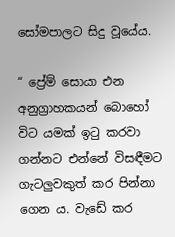සෝමපාලට සිදු වූයේය.

“ ප්‍රේම් සොයා එන අනුග්‍රාහකයන් බොහෝ විට යමක් ඉටු කරවා ගන්නට එන්නේ විසඳීමට ගැටලුවකුත් කර පින්නා ගෙන ය. වැඩේ කර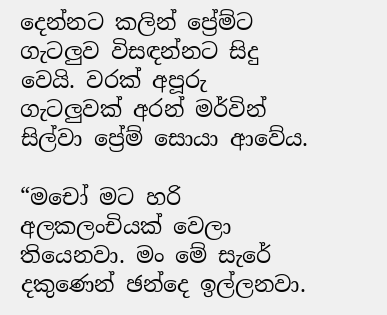දෙන්නට කලින් ප්‍රේම්ට ගැටලුව විසඳන්නට සිදු වෙයි. වරක් අපූරු ගැටලුවක් අරන් මර්වින් සිල්වා ප්‍රේම් සොයා ආවේය.

“මචෝ මට හරි අලකලංචියක් වෙලා තියෙනවා. මං මේ සැරේ දකුණෙන් ඡන්දෙ ඉල්ලනවා.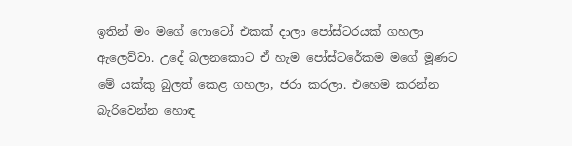ඉතින් මං මගේ ෆොටෝ එකක් දාලා පෝස්ටරයක් ගහලා ඇලෙව්වා. උදේ බලනකොට ඒ හැම පෝස්ටරේකම මගේ මූණට මේ යක්කු බුලත් කෙළ ගහලා, ජරා කරලා. එහෙම කරන්න බැරිවෙන්න හොඳ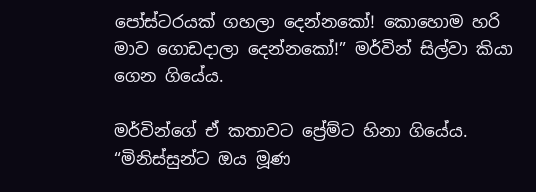පෝස්ටරයක් ගහලා දෙන්නකෝ! කොහොම හරි මාව ගොඩදාලා දෙන්නකෝ!” මර්වින් සිල්වා කියා ගෙන ගියේය.

මර්වින්ගේ ඒ කතාවට ප්‍රේම්ට හිනා ගියේය. “මිනිස්සුන්ට ඔය මූණ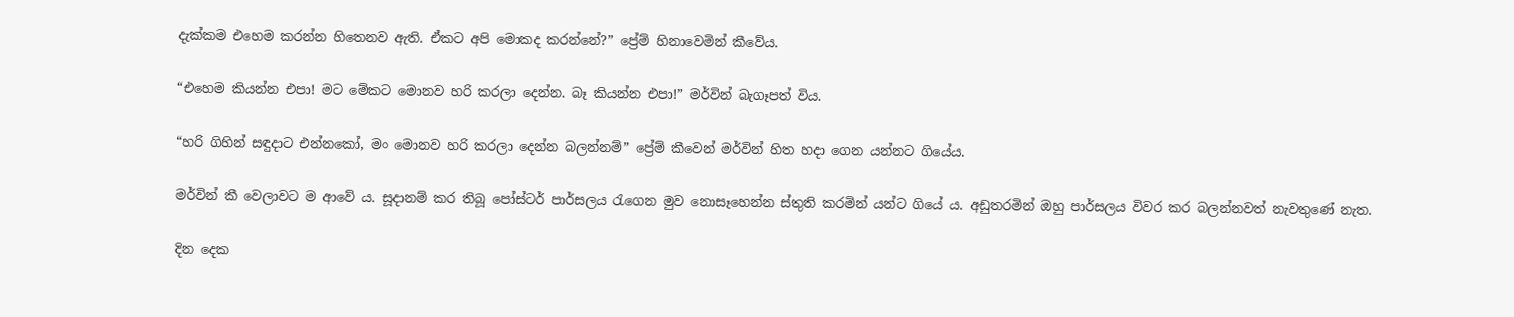දැක්කම එහෙම කරන්න හිතෙනව ඇති. ඒකට අපි මොකද කරන්නේ?” ප්‍රේම් හිනාවෙමින් කීවේය.

“එහෙම කියන්න එපා! මට මේකට මොනව හරි කරලා දෙන්න. බෑ කියන්න එපා!” මර්වින් බැගෑපත් විය.

“හරි ගිහින් සඳුදාට එන්නකෝ, මං මොනව හරි කරලා දෙන්න බලන්නම්” ප්‍රේම් කීවෙන් මර්වින් හිත හදා ගෙන යන්නට ගියේය.

මර්වින් කී වෙලාවට ම ආවේ ය. සූදානම් කර තිබූ පෝස්ටර් පාර්සලය රැගෙන මුව නොසෑහෙන්න ස්තුති කරමින් යන්ට ගියේ ය. අඩුතරමින් ඔහු පාර්සලය විවර කර බලන්නවත් නැවතුණේ නැත.

දින දෙක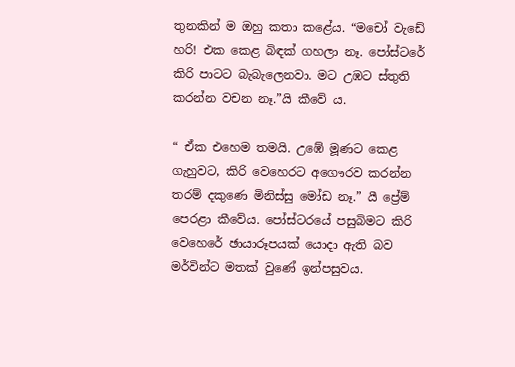තුනකින් ම ඔහු කතා කළේය. “මචෝ වැඩේ හරි! එක කෙළ බිඳක් ගහලා නෑ. පෝස්ටරේ කිරි පාටට බැබැලෙනවා. මට උඹට ස්තුති කරන්න වචන නෑ.”යි කීවේ ය.

“ ඒක එහෙම තමයි. උඹේ මූණට කෙළ ගැහුවට, කිරි වෙහෙරට අගෞරව කරන්න තරම් දකුණෙ මිනිස්සු මෝඩ නෑ.” යී ප්‍රේම් පෙරළා කීවේය. පෝස්ටරයේ පසුබිමට කිරි වෙහෙරේ ඡායාරූපයක් යොදා ඇති බව මර්වින්ට මතක් වුණේ ඉන්පසුවය.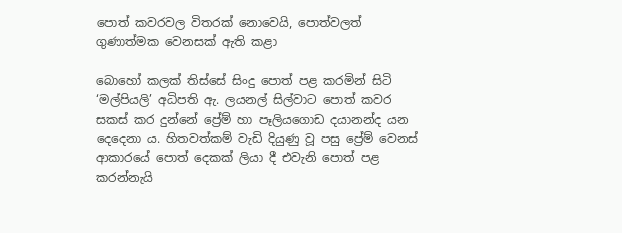පොත් කවරවල විතරක් නොවෙයි, පොත්වලත් ගුණාත්මක වෙනසක් ඇති කළා

බොහෝ කලක් තිස්සේ සිංදු පොත් පළ කරමින් සිටි ‘මල්පියලි’ අධිපති ඇ. ලයනල් සිල්වාට පොත් කවර සකස් කර දුන්නේ ප්‍රේම් හා පෑලියගොඩ දයානන්ද යන දෙදෙනා ය. හිතවත්කම් වැඩි දියුණු වූ පසු ප්‍රේම් වෙනස් ආකාරයේ පොත් දෙකක් ලියා දී එවැනි පොත් පළ කරන්නැයි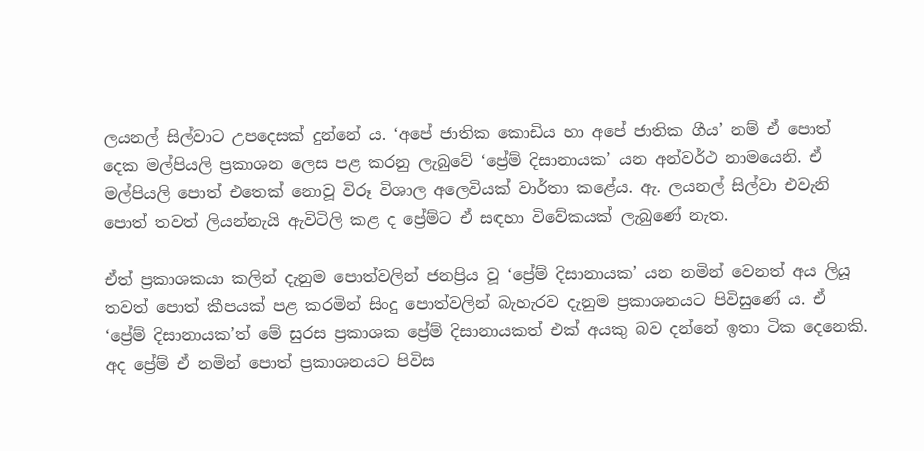ලයනල් සිල්වාට උපදෙසක් දුන්නේ ය. ‘අපේ ජාතික කොඩිය හා අපේ ජාතික ගීය’ නම් ඒ පොත් දෙක මල්පියලි ප්‍රකාශන ලෙස පළ කරනු ලැබුවේ ‘ප්‍රේම් දිසානායක’ යන අන්වර්ථ නා‍මයෙනි. ඒ මල්පියලි පොත් එතෙක් නොවූ විරූ විශාල අලෙවියක් වාර්තා කළේය. ඇ. ලයනල් සිල්වා එවැනි පොත් තවත් ලියන්නැයි ඇවිටිලි කළ ද ප්‍රේම්ට ඒ සඳහා විවේකයක් ලැබුණේ නැත.

ඒත් ප්‍රකාශකයා කලින් දැනුම පොත්වලින් ජනප්‍රිය වූ ‘ප්‍රේම් දිසානායක’ යන නමින් වෙනත් අය ලියූ තවත් පොත් කීපයක් පළ කරමින් සිංදු පොත්වලින් බැහැරව දැනුම ප්‍රකාශනයට පිවිසුණේ ය. ඒ ‘ප්‍රේම් දිසානායක’ත් මේ සුරස ප්‍රකාශක ප්‍රේම් දිසානායකත් එක් අයකු බව දන්නේ ඉතා ටික දෙනෙකි. අද ප්‍රේම් ඒ නමින් පොත් ප්‍රකාශනයට පිවිස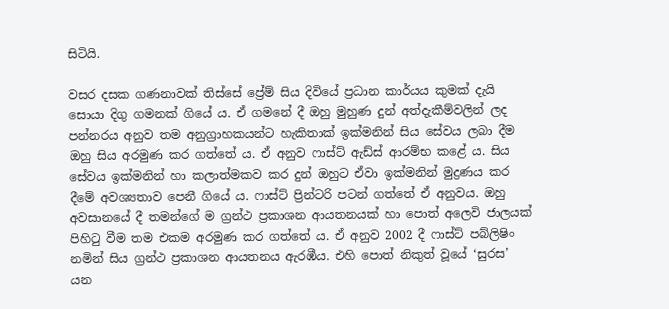සිටියි.

වසර දසක ගණනාවක් තිස්සේ ප්‍රේම් සිය දිවියේ ප්‍රධාන කාර්යය කුමක් දැයි සොයා දිගු ගමනක් ගියේ ය. ඒ ගමනේ දී ඔහු මුහුණ‍ දුන්‍‍ අත්දැකීම්වලින් ලද පන්නරය අනුව තම අනුග්‍රාහකයන්ට හැකිතාක් ඉක්මනින් සිය සේවය ලබා දීම ඔහු සිය අරමුණ කර ගත්තේ ය. ඒ අනුව ෆාස්ට් ඇඩ්ස් ආරම්භ කළේ ය. සිය සේවය ඉක්මනින් හා කලාත්මකව කර දුන් ඔහුට ඒවා ඉක්මනින් මුද්‍රණය කර දීමේ අවශ්‍යතාව පෙනී ගියේ ය. ෆාස්ට් ප්‍රින්ටරි පටන් ගත්තේ ඒ අනුවය. ඔහු අවසානයේ දී තමන්ගේ ම ග්‍රන්ථ ප්‍රකාශන ආයතනයක් හා පොත් අලෙවි ජාලයක් පිහිටු වීම තම එකම අරමුණ කර ගත්තේ ය. ඒ අනුව 2002 දී ෆාස්ට් පබ්ලිෂිං නමින් සිය ග්‍රන්ථ ප්‍රකාශන ආයතනය ඇරඹීය. එහි පොත් නිකුත් වූයේ ‘සුරස’ යන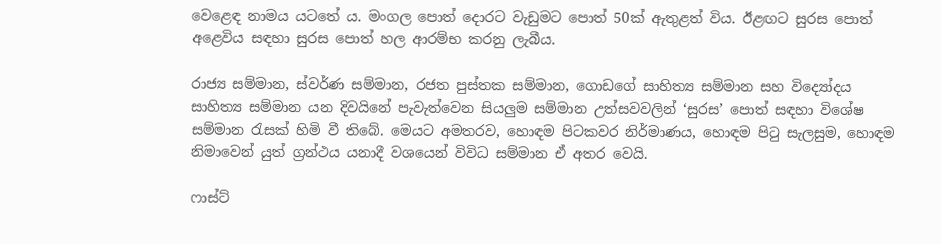වෙළෙඳ නාමය යටතේ ය. මංගල පොත් දොරට වැඩුමට පොත් 50ක් ඇතුළත් විය. ඊළඟට සුරස පොත් අළෙවිය සඳහා සුරස පොත් හල ආරම්භ කරනු ලැබීය.

රාජ්‍ය සම්මාන, ස්වර්ණ සම්මාන, රජත පුස්තක සම්මාන, ගොඩගේ සාහිත්‍ය සම්මාන සහ විද්‍යෝදය සාහිත්‍ය සම්මාන යන දිවයිනේ පැවැත්වෙන සියලුම සම්මාන උත්සවවලින් ‘සුරස’ පොත් සඳහා විශේෂ සම්මාන රැසක් හිමි වී තිබේ. මෙයට අමතරව, හොඳම පිටකවර නිර්මාණය, හොඳම පිටු සැලසුම, හොඳම නිමාවෙන් යුත් ග්‍රන්ථය යනාදී වශයෙන් විවිධ සම්මාන ඒ අතර වෙයි.

ෆාස්ට්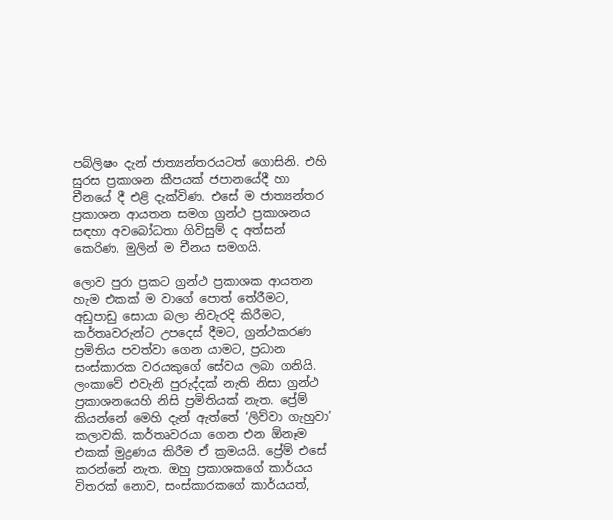පබ්ලිෂං දැන් ජාත්‍යන්තරයටත් ගොසිනි. එහි සුරස ප්‍රකාශන කීපයක් ජපානයේදී හා චීනයේ දී එළි දැක්විණ. එසේ ම ජාත්‍යන්තර ප්‍රකාශන ආයතන සමග ග්‍රන්ථ ප්‍රකාශනය සඳහා අවබෝධතා ගිවිසුම් ද අත්සන් කෙරිණ. මුලින් ම චීනය සමගයි.

ලොව පුරා ප්‍රකට ග්‍රන්ථ ප්‍රකාශක ආයතන හැම එකක් ම වාගේ පොත් තේරීමට, අඩුපාඩු සොයා බලා නිවැරදි කිරීමට, කර්තෘවරුන්ට උපදෙස් දීමට, ග්‍රන්ථකරණ ප්‍රමිතිය පවත්වා ගෙන යාමට, ප්‍රධාන සංස්කාරක වරයකුගේ සේවය ලබා ගනියි. ලංකාවේ එවැනි පුරුද්දක් නැති නිසා ග්‍රන්ථ ප්‍රකාශනයෙහි නිසි ප්‍රමිතියක් නැත. ප්‍රේම් කියන්නේ මෙහි දැන් ඇත්තේ ‘ලිව්වා ගැහුවා’ කලාවකි. කර්තෘවරයා ගෙන එන ඕනෑම එකක් මුද්‍රණය කිරීම ඒ ක්‍රමයයි. ප්‍රේම් එසේ කරන්නේ නැත. ඔහු ප්‍රකාශකගේ කාර්යය විතරක් නොව, සංස්කාරකගේ කාර්යයත්,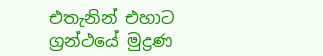එතැනින් එහාට ග්‍රන්ථයේ මුද්‍රණ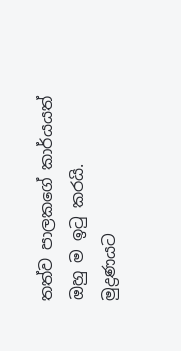තත්ව පාලකගේ කාර්යයත් ඔහු ම ඉටු කරයි. මුද්‍රණයට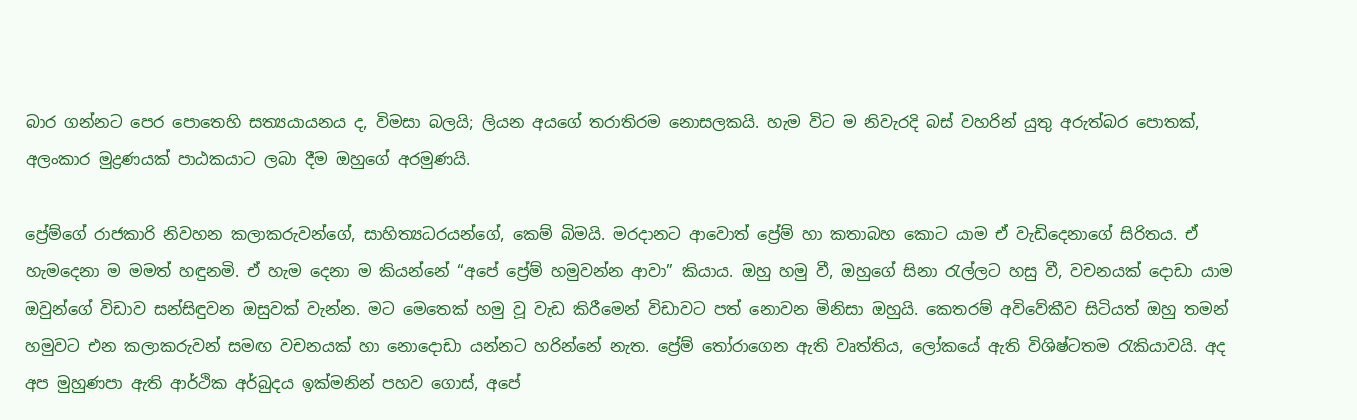බාර ගන්නට පෙර පොතෙහි සත්‍යයායනය ද, විමසා බලයි; ලියන අයගේ තරාතිරම නොසලකයි. හැම විට ම නිවැරදි බස් වහරින් යුතු අරුත්බර පොතක්, අලංකාර මුද්‍රණයක් පාඨකයාට ලබා දීම ඔහුගේ අරමුණයි.

ප්‍රේම්ගේ රාජකාරි නිවහන කලාකරුවන්ගේ, සාහිත්‍යධරයන්ගේ, කෙම් බිමයි. මරදානට ආවොත් ප්‍රේම් හා කතාබහ කොට යාම ඒ වැඩිදෙනාගේ සිරිතය. ඒ හැමදෙනා ම මමත් හඳුනමි. ඒ හැම දෙනා ම කියන්නේ “අපේ ප්‍රේම් හමුවන්න ආවා” කියාය. ඔහු හමු වී, ඔහුගේ සිනා රැල්ලට හසු වී, වචනයක් දොඩා යාම ඔවුන්ගේ විඩාව සන්සිඳුවන ඔසුවක් වැන්න. මට මෙතෙක් හමු වූ වැඩ කිරීමෙන් විඩාවට පත් නොවන මිනිසා ඔහුයි. කෙතරම් අවිවේකීව සිටියත් ඔහු තමන් හමුවට එන කලාකරුවන් සමඟ වචනයක් හා නොදොඩා යන්නට හරින්නේ නැත. ප්‍රේම් තෝරාගෙන ඇති වෘත්තිය, ලෝකයේ ඇති විශිෂ්ටතම රැකියාවයි. අද අප මුහුණපා ඇති ආර්ථික අර්බුදය ඉක්මනින් පහව ගොස්, අපේ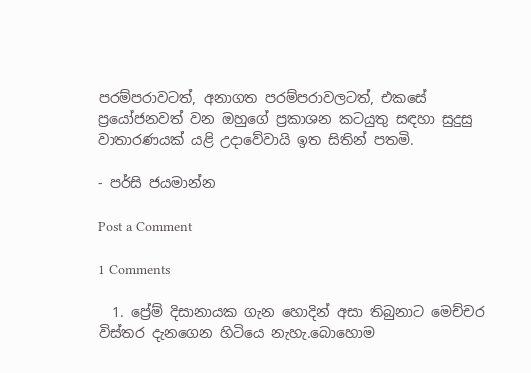පරම්පරාවටත්, අනාගත පරම්පරාවලටත්, එකසේ ප්‍රයෝජනවත් වන ඔහුගේ ප්‍රකාශන කටයුතු සඳහා සුදුසු වාතාරණයක් යළි උදාවේවායි ඉත සිතින් පතමි.

- පර්සි ජයමාන්න

Post a Comment

1 Comments

  1. ප්‍රේම් දිසානායක ගැන හොදින් අසා තිබුනාට මෙච්චර විස්තර දැනගෙන හිටියෙ නැහැ.බොහොම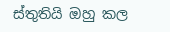ස්තුතියි ඔහු කල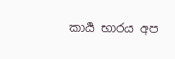කාර්‍ය භාරය අප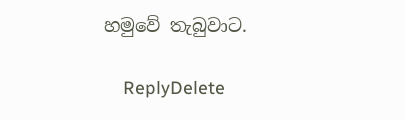හමුවේ තැබුවාට.

    ReplyDelete